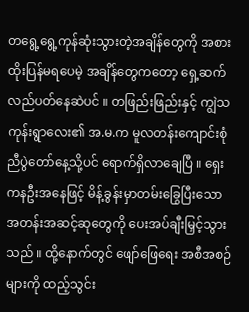တရွေ့ရွေ့ကုန်ဆုံးသွားတဲ့အချိန်တွေကို အစားထိုးပြန်မရပေမဲ့ အချိန်တွေကတော့ ရှေ့ဆက်လည်ပတ်နေဆဲပင် ။ တဖြည်းဖြည်းနှင့် ကျွဲသကုန်းရွာလေး၏ အ.မ.က မူလတန်းကျောင်းစုံညီပွဲတော်နေ့သို့ပင် ရောက်ရှိလာချေပြီ ။ ရှေးကနဦးအနေဖြင့် မိန့်ခွန်းမှာတမ်းခြွေပြီးသော အတန်းအဆင့်ဆုတွေကို ပေးအပ်ချီးမြှင့်သွားသည် ။ ထို့နောက်တွင် ဖျော်ဖြေရေး အစီအစဉ်များကို ထည့်သွင်း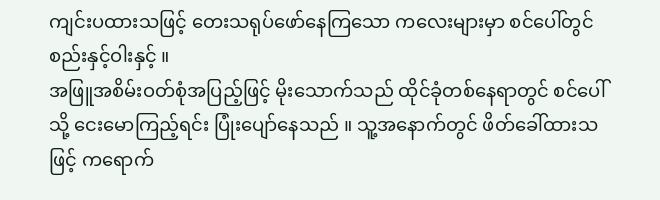ကျင်းပထားသဖြင့် တေးသရုပ်ဖော်နေကြသော ကလေးများမှာ စင်ပေါ်တွင် စည်းနှင့်ဝါးနှင့် ။
အဖြူအစိမ်းဝတ်စုံအပြည့်ဖြင့် မိုးသောက်သည် ထိုင်ခုံတစ်နေရာတွင် စင်ပေါ်သို့ ငေးမောကြည့်ရင်း ပြုံးပျော်နေသည် ။ သူ့အနောက်တွင် ဖိတ်ခေါ်ထားသဖြင့် ကရောက်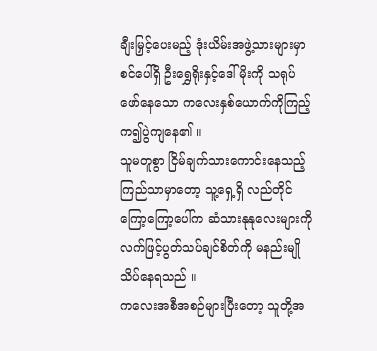ချီးမြှင့်ပေးမည့် ဒုံးယိမ်းအဖွဲ့သားများမှာ စင်ပေါ်ရှိ ဦးရွှေရိုးနှင့်ဒေါ်မိုးကို သရုပ်ဖော်နေသော ကလေးနှစ်ယောက်ကိုကြည့်က၍ပွဲကျနေ၏ ။
သူမတူစွာ ငြိမ်ချက်သားကောင်းနေသည့် ကြည်သာမှာတော့ သူ့ရှေ့ရှိ လည်တိုင်ကြော့ကြော့ပေါ်က ဆံသားနုနုလေးများကို လက်ဖြင့်ပွတ်သပ်ချင်စိတ်ကို မနည်းမျိုသိပ်နေရသည် ။
ကလေးအစီအစဉ်များပြီးတော့ သူတို့အ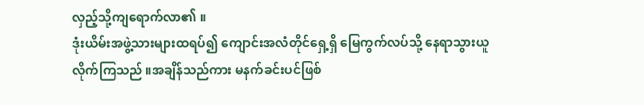လှည့်သို့ကျရောက်လာ၏ ။
ဒုံးယိမ်းအဖွဲ့သားများထရပ်၍ ကျောင်းအလံတိုင်ရှေ့ရှိ မြေကွက်လပ်သို့ နေရာသွားယူလိုက်ကြသည် ။အချိန်သည်ကား မနက်ခင်းပင်ဖြစ်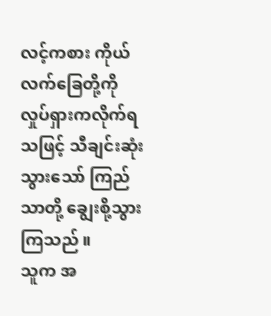လင့်ကစား ကိုယ်လက်ခြေတို့ကို လှုပ်ရှားကလိုက်ရသဖြင့် သီချင်းဆုံးသွားသော် ကြည်သာတို့ ချွေးစို့သွားကြသည် ။
သူက အ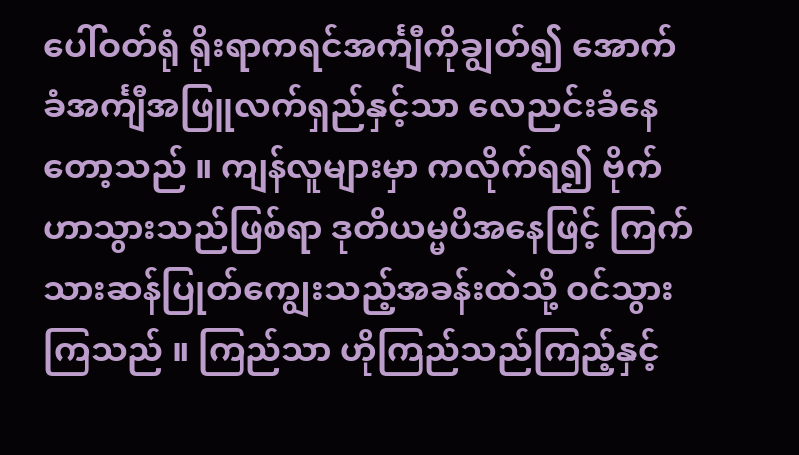ပေါ်ဝတ်ရုံ ရိုးရာကရင်အင်္ကျီကိုချွတ်၍ အောက်ခံအင်္ကျီအဖြူလက်ရှည်နှင့်သာ လေညင်းခံနေတော့သည် ။ ကျန်လူများမှာ ကလိုက်ရ၍ ဗိုက်ဟာသွားသည်ဖြစ်ရာ ဒုတိယမ္မပိအနေဖြင့် ကြက်သားဆန်ပြုတ်ကျွေးသည့်အခန်းထဲသို့ ဝင်သွားကြသည် ။ ကြည်သာ ဟိုကြည်သည်ကြည့်နှင့်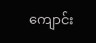ကျောင်း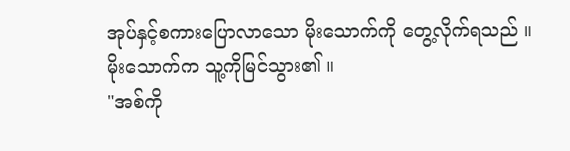အုပ်နှင့်စကားပြောလာသော မိုးသောက်ကို တွေ့လိုက်ရသည် ။
မိုးသောက်က သူ့ကိုမြင်သွား၏ ။
"အစ်ကို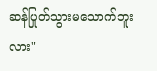ဆန်ပြုတ်သွားမသောက်ဘူးလား"